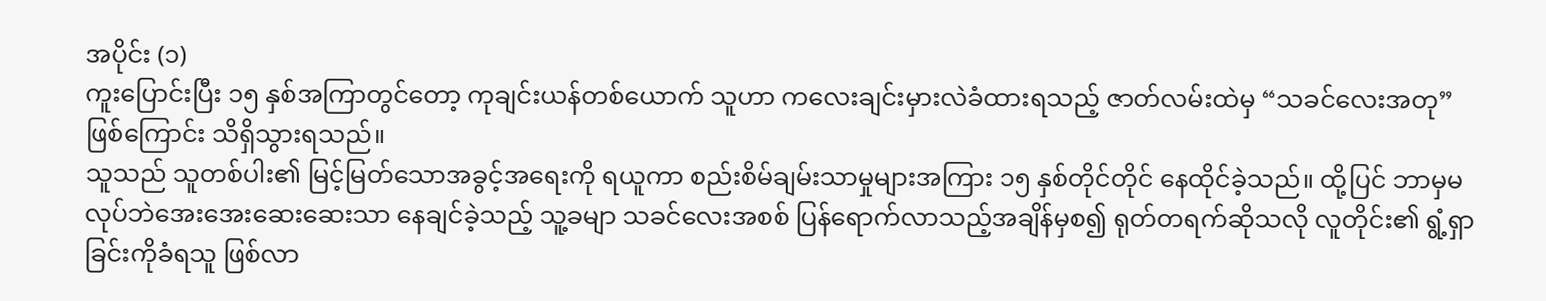အပိုင်း (၁)
ကူးပြောင်းပြီး ၁၅ နှစ်အကြာတွင်တော့ ကုချင်းယန်တစ်ယောက် သူဟာ ကလေးချင်းမှားလဲခံထားရသည့် ဇာတ်လမ်းထဲမှ “သခင်လေးအတု” ဖြစ်ကြောင်း သိရှိသွားရသည်။
သူသည် သူတစ်ပါး၏ မြင့်မြတ်သောအခွင့်အရေးကို ရယူကာ စည်းစိမ်ချမ်းသာမှုများအကြား ၁၅ နှစ်တိုင်တိုင် နေထိုင်ခဲ့သည်။ ထို့ပြင် ဘာမှမလုပ်ဘဲအေးအေးဆေးဆေးသာ နေချင်ခဲ့သည့် သူ့ခမျာ သခင်လေးအစစ် ပြန်ရောက်လာသည့်အချိန်မှစ၍ ရုတ်တရက်ဆိုသလို လူတိုင်း၏ ရွံ့ရှာခြင်းကိုခံရသူ ဖြစ်လာ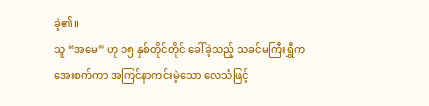ခဲ့၏။
သူ “အမေ” ဟု ၁၅ နှစ်တိုင်တိုင် ခေါ်ခဲ့သည့် သခင်မကြီးရွှီက အေးစက်ကာ အကြင်နာကင်းမဲ့သော လေသံဖြင့်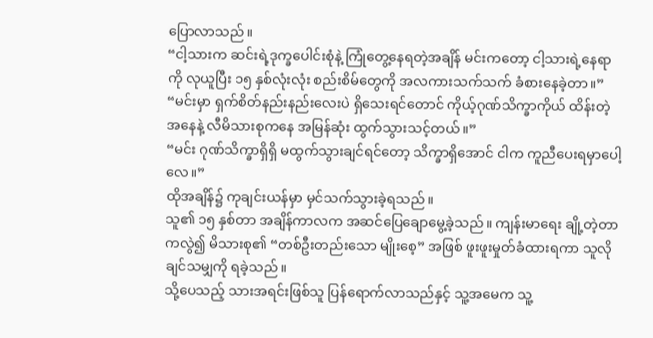ပြောလာသည်။
“ငါ့သားက ဆင်းရဲ့ဒုက္ခပေါင်းစုံနဲ့ ကြုံတွေ့နေရတဲ့အချိန် မင်းကတော့ ငါ့သားရဲ့နေရာကို လုယူပြီး ၁၅ နှစ်လုံးလုံး စည်းစိမ်တွေကို အလကားသက်သက် ခံစားနေခဲ့တာ။”
“မင်းမှာ ရှက်စိတ်နည်းနည်းလေးပဲ ရှိသေးရင်တောင် ကိုယ့်ဂုဏ်သိက္ခာကိုယ် ထိန်းတဲ့အနေနဲ့ လီမိသားစုကနေ အမြန်ဆုံး ထွက်သွားသင့်တယ်။”
“မင်း ဂုဏ်သိက္ခာရှိရှိ မထွက်သွားချင်ရင်တော့ သိက္ခာရှိအောင် ငါက ကူညီပေးရမှာပေါ့လေ။”
ထိုအချိန်၌ ကုချင်းယန်မှာ မှင်သက်သွားခဲ့ရသည်။
သူ၏ ၁၅ နှစ်တာ အချိန်ကာလက အဆင်ပြေချောမွေ့ခဲ့သည်။ ကျန်းမာရေး ချို့တဲ့တာကလွဲ၍ မိသားစု၏ “တစ်ဦးတည်းသော မျိုးစေ့” အဖြစ် ဖူးဖူးမှုတ်ခံထားရကာ သူလိုချင်သမျှကို ရခဲ့သည်။
သို့ပေသည့် သားအရင်းဖြစ်သူ ပြန်ရောက်လာသည်နှင့် သူ့အမေက သူ့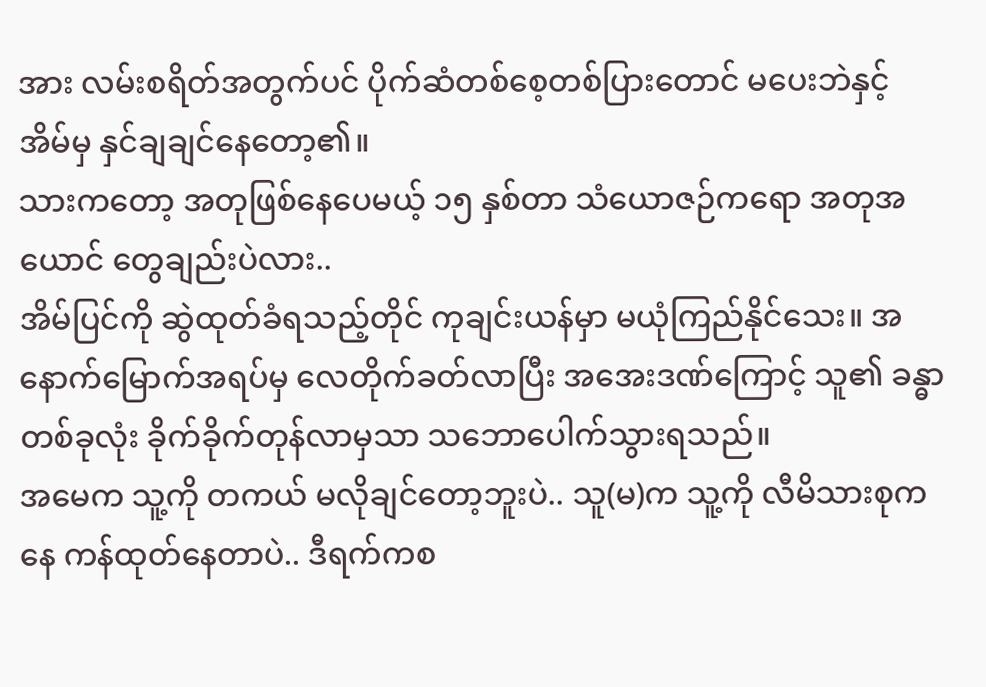အား လမ်းစရိတ်အတွက်ပင် ပိုက်ဆံတစ်စေ့တစ်ပြားတောင် မပေးဘဲနှင့် အိမ်မှ နှင်ချချင်နေတော့၏။
သားကတော့ အတုဖြစ်နေပေမယ့် ၁၅ နှစ်တာ သံယောဇဉ်ကရော အတုအယောင် တွေချည်းပဲလား..
အိမ်ပြင်ကို ဆွဲထုတ်ခံရသည့်တိုင် ကုချင်းယန်မှာ မယုံကြည်နိုင်သေး။ အနောက်မြောက်အရပ်မှ လေတိုက်ခတ်လာပြီး အအေးဒဏ်ကြောင့် သူ၏ ခန္ဓာတစ်ခုလုံး ခိုက်ခိုက်တုန်လာမှသာ သဘောပေါက်သွားရသည်။
အမေက သူ့ကို တကယ် မလိုချင်တော့ဘူးပဲ.. သူ(မ)က သူ့ကို လီမိသားစုကနေ ကန်ထုတ်နေတာပဲ.. ဒီရက်ကစ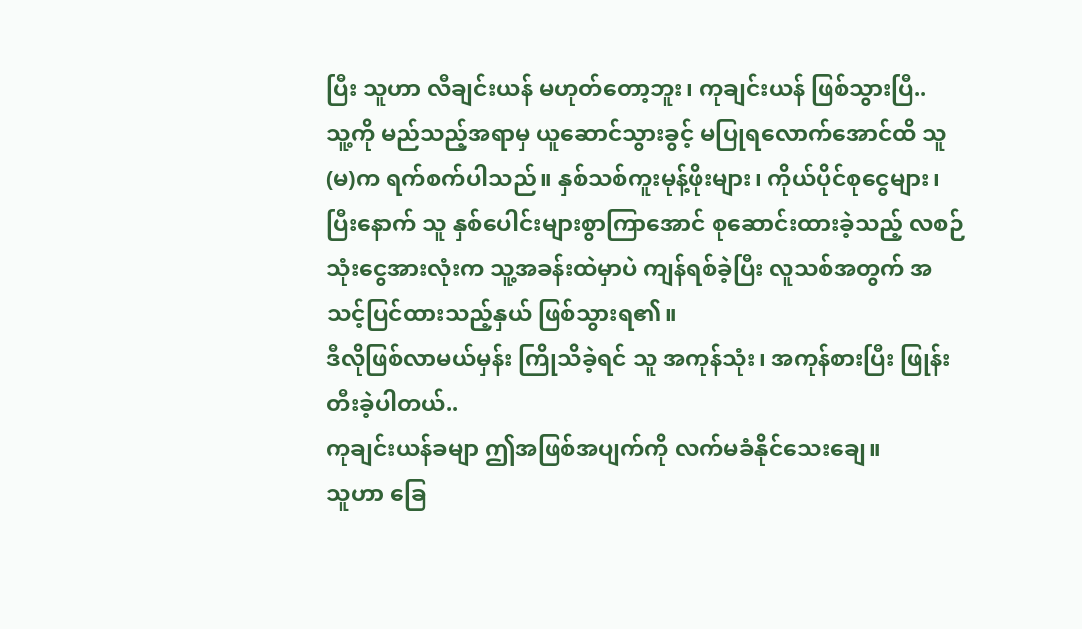ပြီး သူဟာ လီချင်းယန် မဟုတ်တော့ဘူး၊ ကုချင်းယန် ဖြစ်သွားပြီ..
သူ့ကို မည်သည့်အရာမှ ယူဆောင်သွားခွင့် မပြုရလောက်အောင်ထိ သူ(မ)က ရက်စက်ပါသည်။ နှစ်သစ်ကူးမုန့်ဖိုးများ၊ ကိုယ်ပိုင်စုငွေများ၊ ပြီးနောက် သူ နှစ်ပေါင်းများစွာကြာအောင် စုဆောင်းထားခဲ့သည့် လစဉ်သုံးငွေအားလုံးက သူ့အခန်းထဲမှာပဲ ကျန်ရစ်ခဲ့ပြီး လူသစ်အတွက် အသင့်ပြင်ထားသည့်နှယ် ဖြစ်သွားရ၏။
ဒီလိုဖြစ်လာမယ်မှန်း ကြိုသိခဲ့ရင် သူ အကုန်သုံး၊ အကုန်စားပြီး ဖြုန်းတီးခဲ့ပါတယ်..
ကုချင်းယန်ခမျာ ဤအဖြစ်အပျက်ကို လက်မခံနိုင်သေးချေ။
သူဟာ ခြေ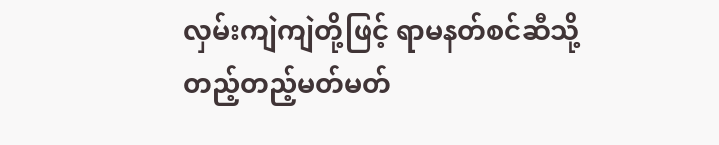လှမ်းကျဲကျဲတို့ဖြင့် ရာမနတ်စင်ဆီသို့ တည့်တည့်မတ်မတ်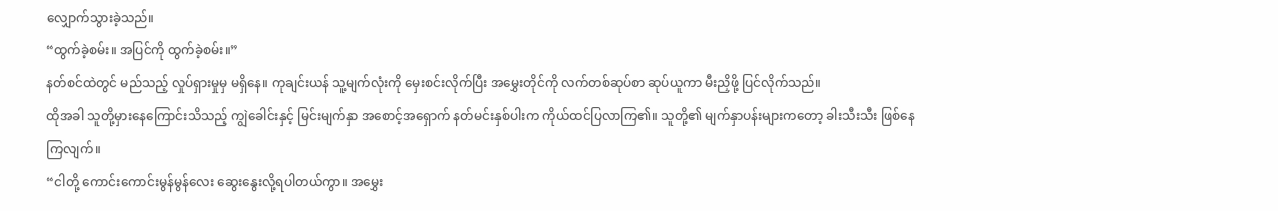လျှောက်သွားခဲ့သည်။
“ထွက်ခဲ့စမ်း။ အပြင်ကို ထွက်ခဲ့စမ်း။”
နတ်စင်ထဲတွင် မည်သည့် လှုပ်ရှားမှုမှ မရှိနေ။ ကုချင်းယန် သူ့မျက်လုံးကို မှေးစင်းလိုက်ပြီး အမွှေးတိုင်ကို လက်တစ်ဆုပ်စာ ဆုပ်ယူကာ မီးညှိဖို့ ပြင်လိုက်သည်။
ထိုအခါ သူတို့မှားနေကြောင်းသိသည့် ကျွဲခေါင်းနှင့် မြင်းမျက်နှာ အစောင့်အရှောက် နတ်မင်းနှစ်ပါးက ကိုယ်ထင်ပြလာကြ၏။ သူတို့၏ မျက်နှာပန်းများကတော့ ခါးသီးသီး ဖြစ်နေကြလျက်။
“ငါတို့ ကောင်းကောင်းမွန်မွန်လေး ဆွေးနွေးလို့ရပါတယ်ကွာ။ အမွှေး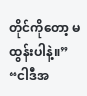တိုင်ကိုတော့ မထွန်းပါနဲ့။”
“ငါဒီအ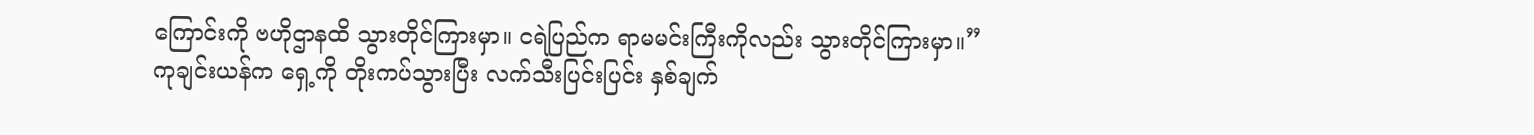ကြောင်းကို ဗဟိုဌာနထိ သွားတိုင်ကြားမှာ။ ငရဲပြည်က ရာမမင်းကြီးကိုလည်း သွားတိုင်ကြားမှာ။”
ကုချင်းယန်က ရှေ့ကို တိုးကပ်သွားပြီး လက်သီးပြင်းပြင်း နှစ်ချက်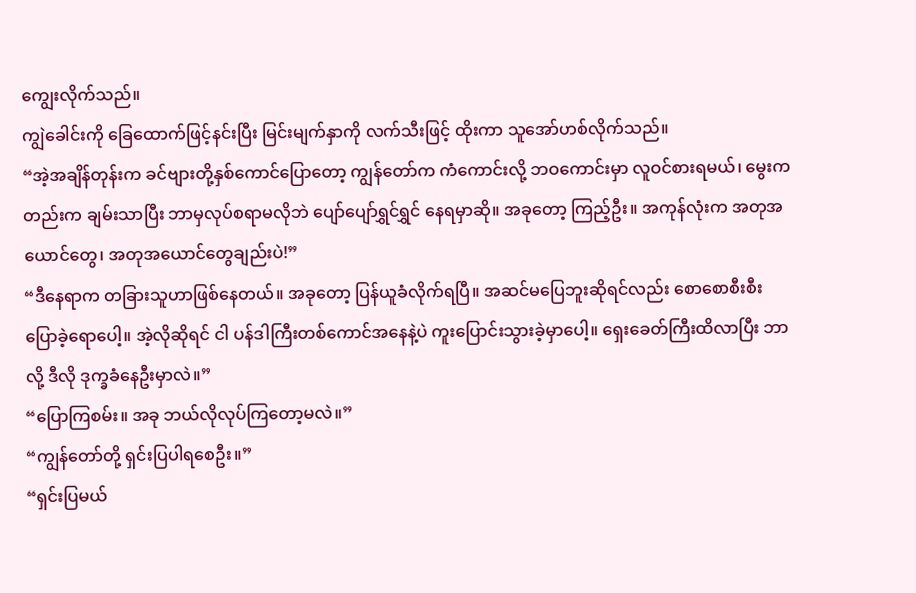ကျွေးလိုက်သည်။
ကျွဲခေါင်းကို ခြေထောက်ဖြင့်နင်းပြီး မြင်းမျက်နှာကို လက်သီးဖြင့် ထိုးကာ သူအော်ဟစ်လိုက်သည်။
“အဲ့အချိန်တုန်းက ခင်ဗျားတို့နှစ်ကောင်ပြောတော့ ကျွန်တော်က ကံကောင်းလို့ ဘဝကောင်းမှာ လူဝင်စားရမယ်၊ မွေးကတည်းက ချမ်းသာပြီး ဘာမှလုပ်စရာမလိုဘဲ ပျော်ပျော်ရွှင်ရွှင် နေရမှာဆို။ အခုတော့ ကြည့်ဦး။ အကုန်လုံးက အတုအယောင်တွေ၊ အတုအယောင်တွေချည်းပဲ!”
“ဒီနေရာက တခြားသူဟာဖြစ်နေတယ်။ အခုတော့ ပြန်ယူခံလိုက်ရပြီ။ အဆင်မပြေဘူးဆိုရင်လည်း စောစောစီးစီး ပြောခဲ့ရောပေါ့။ အဲ့လိုဆိုရင် ငါ ပန်ဒါကြီးတစ်ကောင်အနေနဲ့ပဲ ကူးပြောင်းသွားခဲ့မှာပေါ့။ ရှေးခေတ်ကြီးထိလာပြီး ဘာလို့ ဒီလို ဒုက္ခခံနေဦးမှာလဲ။”
“ပြောကြစမ်း။ အခု ဘယ်လိုလုပ်ကြတော့မလဲ။”
“ကျွန်တော်တို့ ရှင်းပြပါရစေဦး။”
“ရှင်းပြမယ်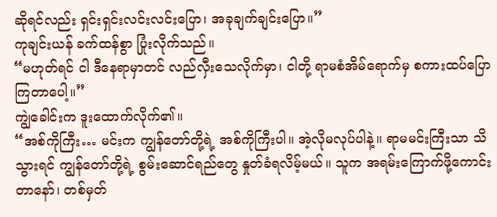ဆိုရင်လည်း ရှင်းရှင်းလင်းလင်းပြော၊ အခုချက်ချင်းပြော။”
ကုချင်းယန် ခက်ထန်စွာ ပြုံးလိုက်သည်။
“မဟုတ်ရင် ငါ ဒီနေရာမှာတင် လည်လှီးသေလိုက်မှာ၊ ငါတို့ ရာမစံအိမ်ရောက်မှ စကားထပ်ပြောကြတာပေါ့။”
ကျွဲခေါင်းက ဒူးထောက်လိုက်၏။
“အစ်ကိုကြီး… မင်းက ကျွန်တော်တို့ရဲ့ အစ်ကိုကြီးပါ။ အဲ့လိုမလုပ်ပါနဲ့။ ရာမမင်းကြီးသာ သိသွားရင် ကျွန်တော်တို့ရဲ့ စွမ်းဆောင်ရည်တွေ နှုတ်ခံရလိမ့်မယ်။ သူက အရမ်းကြောက်ဖို့ကောင်းတာနော်၊ တစ်မှတ်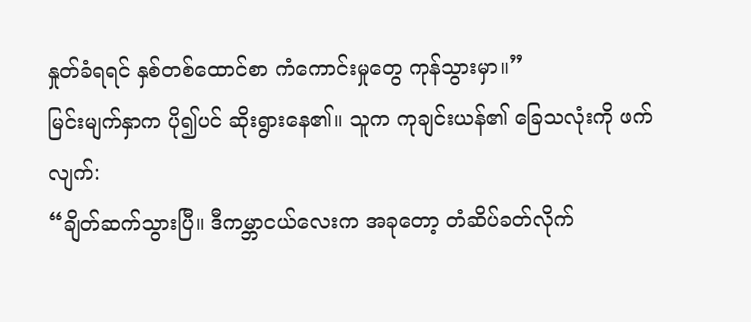နှုတ်ခံရရင် နှစ်တစ်ထောင်စာ ကံကောင်းမှုတွေ ကုန်သွားမှာ။”
မြင်းမျက်နှာက ပို၍ပင် ဆိုးရွားနေ၏။ သူက ကုချင်းယန်၏ ခြေသလုံးကို ဖက်လျက်:
“ချိတ်ဆက်သွားပြီ။ ဒီကမ္ဘာငယ်လေးက အခုတော့ တံဆိပ်ခတ်လိုက်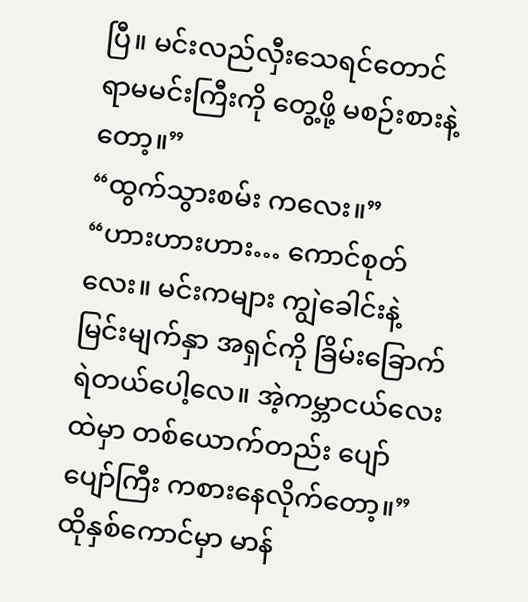ပြီ။ မင်းလည်လှီးသေရင်တောင် ရာမမင်းကြီးကို တွေ့ဖို့ မစဉ်းစားနဲ့တော့။”
“ထွက်သွားစမ်း ကလေး။”
“ဟားဟားဟား… ကောင်စုတ်လေး။ မင်းကများ ကျွဲခေါင်းနဲ့ မြင်းမျက်နှာ အရှင်ကို ခြိမ်းခြောက်ရဲတယ်ပေါ့လေ။ အဲ့ကမ္ဘာငယ်လေးထဲမှာ တစ်ယောက်တည်း ပျော်ပျော်ကြီး ကစားနေလိုက်တော့။”
ထိုနှစ်ကောင်မှာ မာန်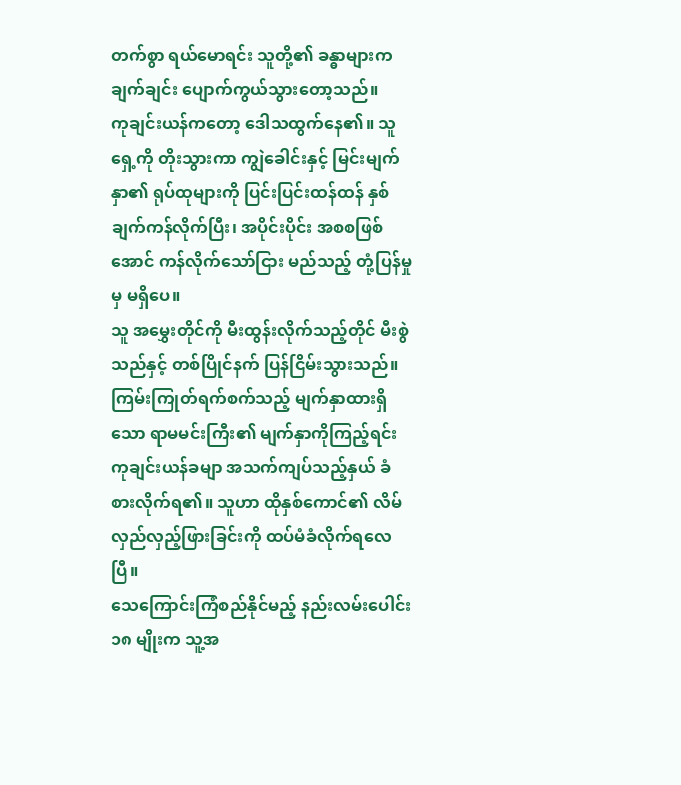တက်စွာ ရယ်မောရင်း သူတို့၏ ခန္ဓာများက ချက်ချင်း ပျောက်ကွယ်သွားတော့သည်။
ကုချင်းယန်ကတော့ ဒေါသထွက်နေ၏။ သူ ရှေ့ကို တိုးသွားကာ ကျွဲခေါင်းနှင့် မြင်းမျက်နှာ၏ ရုပ်ထုများကို ပြင်းပြင်းထန်ထန် နှစ်ချက်ကန်လိုက်ပြီး၊ အပိုင်းပိုင်း အစစဖြစ်အောင် ကန်လိုက်သော်ငြား မည်သည့် တုံ့ပြန်မှုမှ မရှိပေ။
သူ အမွှေးတိုင်ကို မီးထွန်းလိုက်သည့်တိုင် မီးစွဲသည်နှင့် တစ်ပြိုင်နက် ပြန်ငြိမ်းသွားသည်။
ကြမ်းကြုတ်ရက်စက်သည့် မျက်နှာထားရှိသော ရာမမင်းကြီး၏ မျက်နှာကိုကြည့်ရင်း ကုချင်းယန်ခမျာ အသက်ကျပ်သည့်နှယ် ခံစားလိုက်ရ၏။ သူဟာ ထိုနှစ်ကောင်၏ လိမ်လှည်လှည့်ဖြားခြင်းကို ထပ်မံခံလိုက်ရလေပြီ။
သေကြောင်းကြံစည်နိုင်မည့် နည်းလမ်းပေါင်း ၁၈ မျိုးက သူ့အ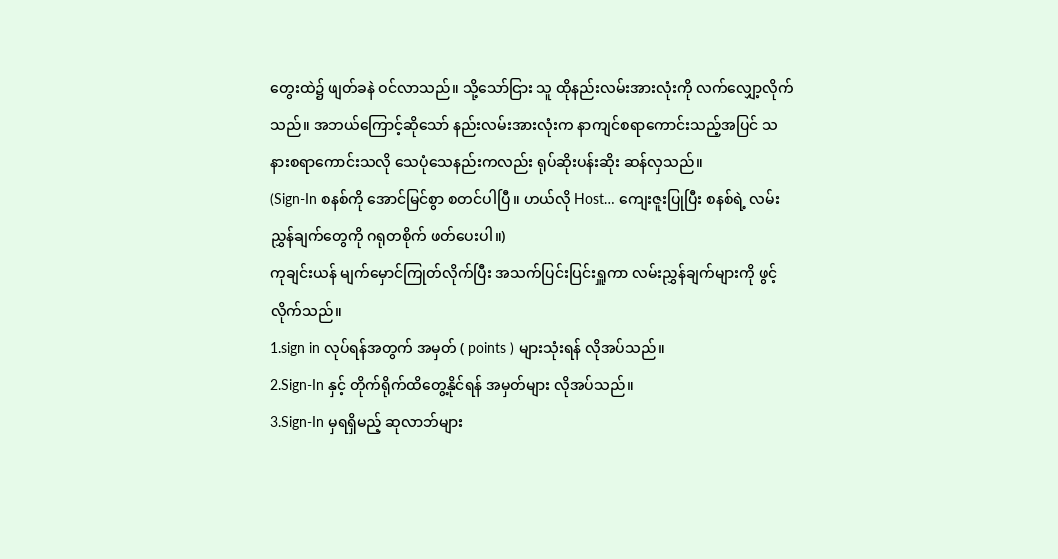တွေးထဲ၌ ဖျတ်ခနဲ ဝင်လာသည်။ သို့သော်ငြား သူ ထိုနည်းလမ်းအားလုံးကို လက်လျှော့လိုက်သည်။ အဘယ်ကြောင့်ဆိုသော် နည်းလမ်းအားလုံးက နာကျင်စရာကောင်းသည့်အပြင် သနားစရာကောင်းသလို သေပုံသေနည်းကလည်း ရုပ်ဆိုးပန်းဆိုး ဆန်လှသည်။
(Sign-In စနစ်ကို အောင်မြင်စွာ စတင်ပါပြီ။ ဟယ်လို Host… ကျေးဇူးပြုပြီး စနစ်ရဲ့ လမ်းညွှန်ချက်တွေကို ဂရုတစိုက် ဖတ်ပေးပါ။)
ကုချင်းယန် မျက်မှောင်ကြုတ်လိုက်ပြီး အသက်ပြင်းပြင်းရှူကာ လမ်းညွှန်ချက်များကို ဖွင့်လိုက်သည်။
1.sign in လုပ်ရန်အတွက် အမှတ် ( points ) များသုံးရန် လိုအပ်သည်။
2.Sign-In နှင့် တိုက်ရိုက်ထိတွေ့နိုင်ရန် အမှတ်များ လိုအပ်သည်။
3.Sign-In မှရရှိမည့် ဆုလာဘ်များ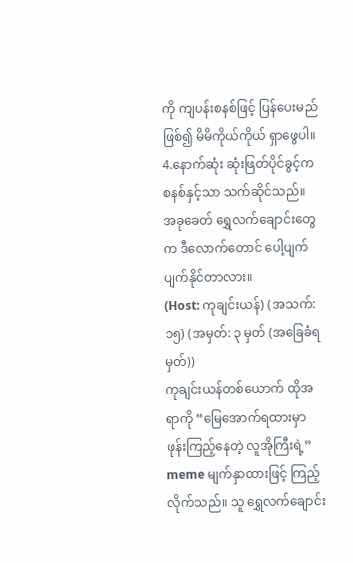ကို ကျပန်းစနစ်ဖြင့် ပြန်ပေးမည်ဖြစ်၍ မိမိကိုယ်ကိုယ် ရှာဖွေပါ။
4.နောက်ဆုံး ဆုံးဖြတ်ပိုင်ခွင့်က စနစ်နှင့်သာ သက်ဆိုင်သည်။
အခုခေတ် ရွှေလက်ချောင်းတွေက ဒီလောက်တောင် ပေါ့ပျက်ပျက်နိုင်တာလား။
(Host: ကုချင်းယန်) (အသက်: ၁၅) (အမှတ်: ၃ မှတ် (အခြေခံရမှတ်))
ကုချင်းယန်တစ်ယောက် ထိုအရာကို “မြေအောက်ရထားမှာ ဖုန်းကြည့်နေတဲ့ လူအိုကြီးရဲ့” meme မျက်နှာထားဖြင့် ကြည့်လိုက်သည်။ သူ ရွှေလက်ချောင်း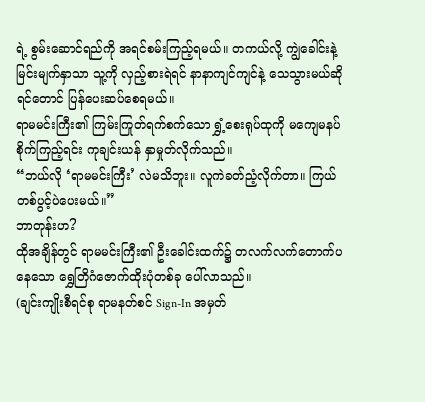ရဲ့ စွမ်းဆောင်ရည်ကို အရင်စမ်းကြည့်ရမယ်။ တကယ်လို့ ကျွဲခေါင်းနဲ့ မြင်းမျက်နှာသာ သူ့ကို လှည့်စားရဲရင် နာနာကျင်ကျင်နဲ့ သေသွားမယ်ဆိုရင်တောင် ပြန်ပေးဆပ်စေရမယ်။
ရာမမင်းကြီး၏ ကြမ်းကြုတ်ရက်စက်သော ရွှံ့စေးရုပ်ထုကို မကျေမနပ် စိုက်ကြည့်ရင်း ကုချင်းယန် နှာမှုတ်လိုက်သည်။
“ဘယ်လို ‘ရာမမင်းကြီး’ လဲမသိဘူး။ လူကဲခတ်ညံ့လိုက်တာ။ ကြယ်တစ်ပွင့်ပဲပေးမယ်။”
ဘာတုန်းဟ?
ထိုအချိန်တွင် ရာမမင်းကြီး၏ ဦးခေါင်းထက်၌ တလက်လက်တောက်ပနေသော ရွှေတြိဂံဇောက်ထိုးပုံတစ်ခု ပေါ်လာသည်။
(ချင်းကျိုးစီရင်စု ရာမနတ်စင် Sign-In အမှတ်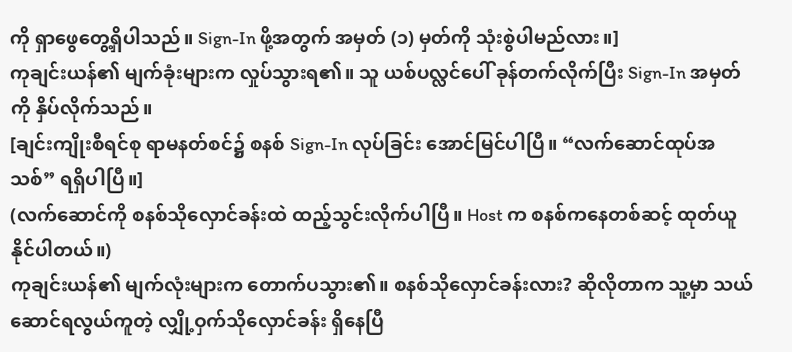ကို ရှာဖွေတွေ့ရှိပါသည်။ Sign-In ဖို့အတွက် အမှတ် (၁) မှတ်ကို သုံးစွဲပါမည်လား။]
ကုချင်းယန်၏ မျက်ခုံးများက လှုပ်သွားရ၏။ သူ ယစ်ပလ္လင်ပေါ် ခုန်တက်လိုက်ပြီး Sign-In အမှတ်ကို နှိပ်လိုက်သည်။
[ချင်းကျိုးစီရင်စု ရာမနတ်စင်၌ စနစ် Sign-In လုပ်ခြင်း အောင်မြင်ပါပြီ။ “လက်ဆောင်ထုပ်အသစ်” ရရှိပါပြီ။]
(လက်ဆောင်ကို စနစ်သိုလှောင်ခန်းထဲ ထည့်သွင်းလိုက်ပါပြီ။ Host က စနစ်ကနေတစ်ဆင့် ထုတ်ယူနိုင်ပါတယ်။)
ကုချင်းယန်၏ မျက်လုံးများက တောက်ပသွား၏။ စနစ်သိုလှောင်ခန်းလား? ဆိုလိုတာက သူ့မှာ သယ်ဆောင်ရလွယ်ကူတဲ့ လျှို့ဝှက်သိုလှောင်ခန်း ရှိနေပြီ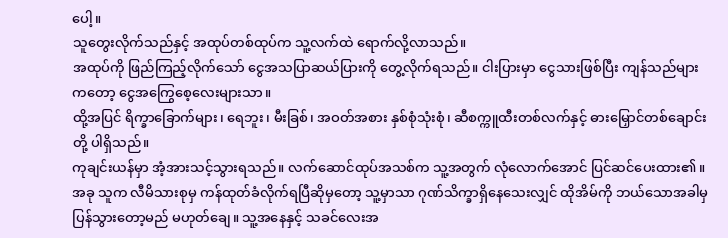ပေါ့။
သူတွေးလိုက်သည်နှင့် အထုပ်တစ်ထုပ်က သူ့လက်ထဲ ရောက်လို့လာသည်။
အထုပ်ကို ဖြည်ကြည့်လိုက်သော် ငွေအသပြာဆယ်ပြားကို တွေ့လိုက်ရသည်။ ငါးပြားမှာ ငွေသားဖြစ်ပြီး ကျန်သည်များကတော့ ငွေအကြွေစေ့လေးများသာ။
ထို့အပြင် ရိက္ခာခြောက်များ၊ ရေဘူး၊ မီးခြစ်၊ အဝတ်အစား နှစ်စုံသုံးစုံ၊ ဆီစက္ကူထီးတစ်လက်နှင့် ဓားမြှောင်တစ်ချောင်းတို့ ပါရှိသည်။
ကုချင်းယန်မှာ အံ့အားသင့်သွားရသည်။ လက်ဆောင်ထုပ်အသစ်က သူ့အတွက် လုံလောက်အောင် ပြင်ဆင်ပေးထား၏။ အခု သူက လီမိသားစုမှ ကန်ထုတ်ခံလိုက်ရပြီဆိုမှတော့ သူ့မှာသာ ဂုဏ်သိက္ခာရှိနေသေးလျှင် ထိုအိမ်ကို ဘယ်သောအခါမှ ပြန်သွားတော့မည် မဟုတ်ချေ။ သူ့အနေနှင့် သခင်လေးအ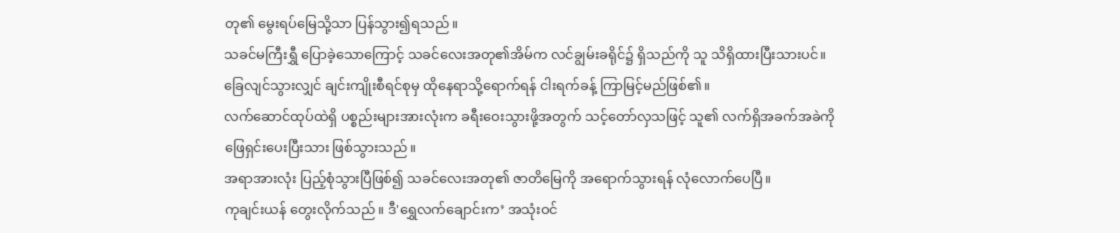တု၏ မွေးရပ်မြေသို့သာ ပြန်သွား၍ရသည်။
သခင်မကြီးရွှီ ပြောခဲ့သောကြောင့် သခင်လေးအတု၏အိမ်က လင်ချွမ်းခရိုင်၌ ရှိသည်ကို သူ သိရှိထားပြီးသားပင်။ ခြေလျင်သွားလျှင် ချင်းကျိုးစီရင်စုမှ ထိုနေရာသို့ရောက်ရန် ငါးရက်ခန့် ကြာမြင့်မည်ဖြစ်၏။
လက်ဆောင်ထုပ်ထဲရှိ ပစ္စည်းများအားလုံးက ခရီးဝေးသွားဖို့အတွက် သင့်တော်လှသဖြင့် သူ၏ လက်ရှိအခက်အခဲကို ဖြေရှင်းပေးပြီးသား ဖြစ်သွားသည်။
အရာအားလုံး ပြည့်စုံသွားပြီဖြစ်၍ သခင်လေးအတု၏ ဇာတိမြေကို အရောက်သွားရန် လုံလောက်ပေပြီ။
ကုချင်းယန် တွေးလိုက်သည်။ ဒီ'ရွှေလက်ချောင်းက’ အသုံးဝင်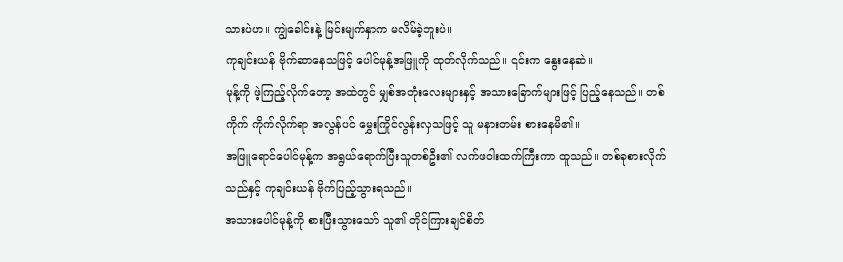သားပဲဟ။ ကျွဲခေါင်းနဲ့ မြင်းမျက်နှာက မလိမ်ခဲ့ဘူးပဲ။
ကုချင်းယန် ဗိုက်ဆာနေသဖြင့် ပေါင်မုန့်အဖြူကို ထုတ်လိုက်သည်။ ၎င်းက နွေးနေဆဲ။
မုန့်ကို ဖဲ့ကြည့်လိုက်တော့ အထဲတွင် မျှစ်အတုံးလေးများနှင့် အသားခြောက်များဖြင့် ပြည့်နေသည်။ တစ်ကိုက် ကိုက်လိုက်ရာ အလွန်ပင် မွှေးကြိုင်လွန်းလှသဖြင့် သူ မနားတမ်း စားနေမိ၏။
အဖြူရောင်ပေါင်မုန့်က အရွယ်ရောက်ပြီးသူတစ်ဦး၏ လက်ဖဝါးထက်ကြီးကာ ထူသည်။ တစ်ခုစားလိုက်သည်နှင့် ကုချင်းယန် ဗိုက်ပြည့်သွားရသည်။
အသားပေါင်မုန့်ကို စားပြီးသွားသော် သူ၏ တိုင်ကြားချင်စိတ်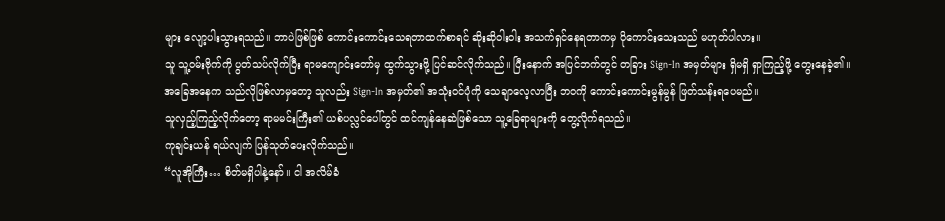များ လျော့ပါးသွားရသည်။ ဘာပဲဖြစ်ဖြစ် ကောင်းကောင်းသေရတာထက်စာရင် ဆိုးဆိုဝါးဝါး အသက်ရှင်နေရတာကမှ ပိုကောင်းသေးသည် မဟုတ်ပါလား။
သူ သူ့ဝမ်းဗိုက်ကို ပွတ်သပ်လိုက်ပြီး ရာမကျောင်းတော်မှ ထွက်သွားဖို့ ပြင်ဆင်လိုက်သည်။ ပြီးနောက် အပြင်ဘက်တွင် တခြား Sign-In အမှတ်များ ရှိမရှိ ရှာကြည့်ဖို့ တွေးနေခဲ့၏။
အခြေအနေက သည်လိုဖြစ်လာမှတော့ သူလည်း Sign-In အမှတ်၏ အသုံးဝင်ပုံကို သေချာလေ့လာပြီး ဘဝကို ကောင်းကောင်းမွန်မွန် ဖြတ်သန်းရပေမည်။
သူလှည့်ကြည့်လိုက်တော့ ရာမမင်းကြီး၏ ယစ်ပလ္လင်ပေါ်တွင် ထင်ကျန်နေဆဲဖြစ်သော သူ့ခြေရာများကို တွေ့လိုက်ရသည်။
ကုချင်းယန် ရယ်လျက် ပြန်သုတ်ပေးလိုက်သည်။
“လူအိုကြီး… စိတ်မရှိပါနဲ့နော်။ ငါ အလိမ်ခံ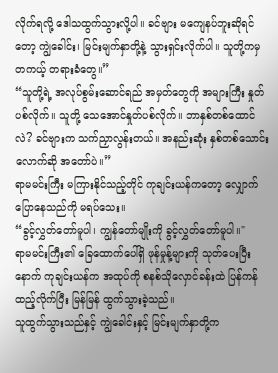လိုက်ရလို့ ဒေါသထွက်သွားလို့ပါ။ ခင်ဗျား မကျေနပ်ဘူးဆိုရင်တော့ ကျွဲခေါင်း၊ မြင်းမျက်နှာတို့နဲ့ သွားရှင်းလိုက်ပါ။ သူတို့ကမှ တကယ့် တရားခံတွေ။”
“သူတို့ရဲ့ အလုပ်စွမ်းဆောင်ရည် အမှတ်တွေကို အများကြီး နှုတ်ပစ်လိုက်။ သူတို့ သေအောင်နှုတ်ပစ်လိုက်။ ဘာနှစ်တစ်ထောင်လဲ? ခင်ဗျားက သက်ညှာလွန်းတယ်။ အနည်းဆုံး နှစ်တစ်သောင်းလောက်ဆို အတော်ပဲ။”
ရာမမင်းကြီး မကြားနိုင်သည့်တိုင် ကုချင်းယန်ကတော့ လျှောက်ပြောနေသည်ကို မရပ်သေး။
“ခွင့်လွှတ်တော်မူပါ၊ ကျွန်တော်မျိုးကို ခွင့်လွှတ်တော်မူပါ။"
ရာမမင်းကြီး၏ ခြေထောက်ပေါ်ရှိ ဖုန်မှုန့်များကို သုတ်ပေးပြီးနောက် ကုချင်းယန်က အထုပ်ကို စနစ်သိုလှောင်ခန်းထဲ ပြန်ကန်ထည့်လိုက်ပြီး မြန်မြန် ထွက်သွားခဲ့သည်။
သူထွက်သွားသည်နှင့် ကျွဲခေါင်းနှင့် မြင်းမျက်နှာတို့က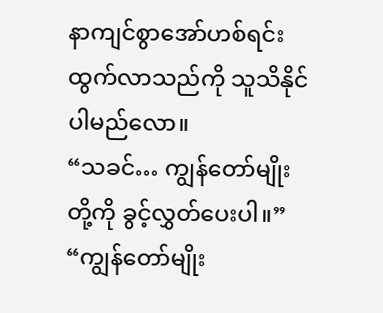နာကျင်စွာအော်ဟစ်ရင်း ထွက်လာသည်ကို သူသိနိုင်ပါမည်လော။
“သခင်… ကျွန်တော်မျိုးတို့ကို ခွင့်လွှတ်ပေးပါ။”
“ကျွန်တော်မျိုး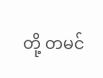တို့ တမင်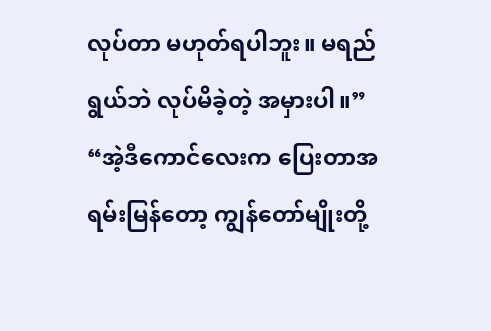လုပ်တာ မဟုတ်ရပါဘူး။ မရည်ရွယ်ဘဲ လုပ်မိခဲ့တဲ့ အမှားပါ။”
“အဲ့ဒီကောင်လေးက ပြေးတာအရမ်းမြန်တော့ ကျွန်တော်မျိုးတို့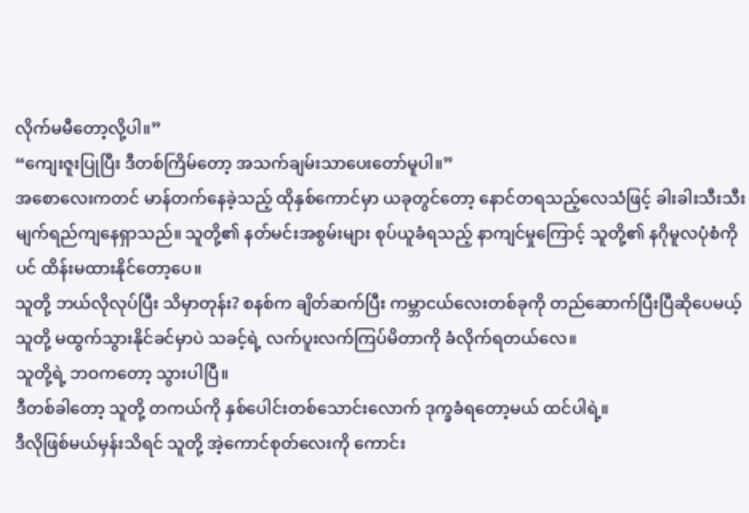လိုက်မမီတော့လို့ပါ။”
“ကျေးဇူးပြုပြီး ဒီတစ်ကြိမ်တော့ အသက်ချမ်းသာပေးတော်မူပါ။”
အစောလေးကတင် မာန်တက်နေခဲ့သည့် ထိုနှစ်ကောင်မှာ ယခုတွင်တော့ နောင်တရသည့်လေသံဖြင့် ခါးခါးသီးသီး မျက်ရည်ကျနေရှာသည်။ သူတို့၏ နတ်မင်းအစွမ်းများ စုပ်ယူခံရသည့် နာကျင်မှုကြောင့် သူတို့၏ နဂိုမူလပုံစံကိုပင် ထိန်းမထားနိုင်တော့ပေ။
သူတို့ ဘယ်လိုလုပ်ပြီး သိမှာတုန်း? စနစ်က ချိတ်ဆက်ပြီး ကမ္ဘာငယ်လေးတစ်ခုကို တည်ဆောက်ပြီးပြီဆိုပေမယ့် သူတို့ မထွက်သွားနိုင်ခင်မှာပဲ သခင့်ရဲ့ လက်ပူးလက်ကြပ်မိတာကို ခံလိုက်ရတယ်လေ။
သူတို့ရဲ့ ဘဝကတော့ သွားပါပြီ။
ဒီတစ်ခါတော့ သူတို့ တကယ်ကို နှစ်ပေါင်းတစ်သောင်းလောက် ဒုက္ခခံရတော့မယ် ထင်ပါရဲ့။
ဒီလိုဖြစ်မယ်မှန်းသိရင် သူတို့ အဲ့ကောင်စုတ်လေးကို ကောင်း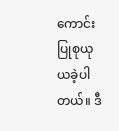ကောင်း ပြုစုယုယခဲ့ပါတယ်။ ဒီ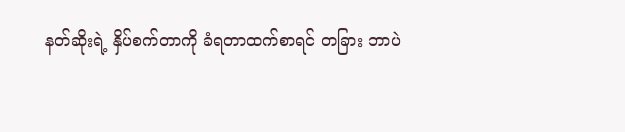နတ်ဆိုးရဲ့ နှိပ်စက်တာကို ခံရတာထက်စာရင် တခြား ဘာပဲ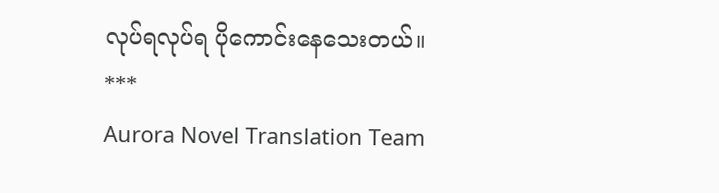လုပ်ရလုပ်ရ ပိုကောင်းနေသေးတယ်။
***
Aurora Novel Translation Team